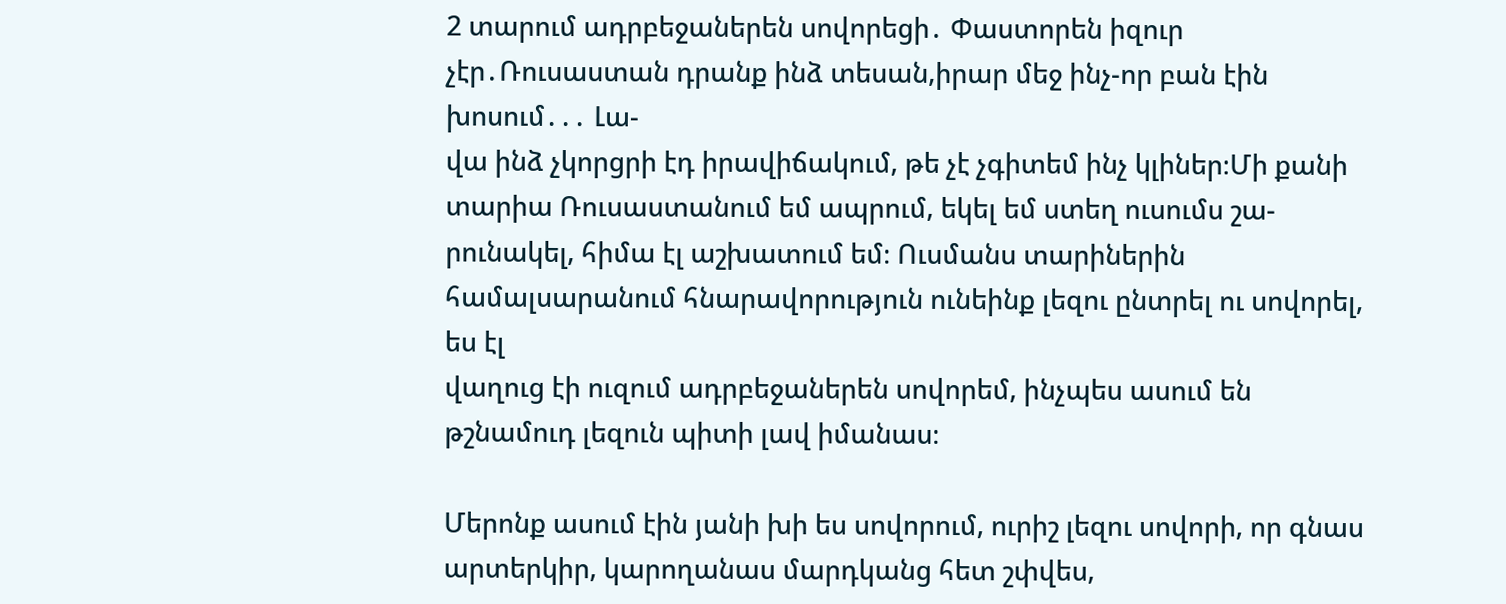2 տարում ադրբեջաներեն սովորեցի․ Փաստորեն իզուր չէր․Ռուսաստան դրանք ինձ տեսան,իրար մեջ ինչ-որ բան էին խոսում․․․ Լա-
վա ինձ չկորցրի էդ իրավիճակում, թե չէ չգիտեմ ինչ կլիներ։Մի քանի տարիա Ռուսաստանում եմ ապրում, եկել եմ ստեղ ուսումս շա-
րունակել, հիմա էլ աշխատում եմ։ Ուսմանս տարիներին համալսարանում հնարավորություն ունեինք լեզու ընտրել ու սովորել, ես էլ
վաղուց էի ուզում ադրբեջաներեն սովորեմ, ինչպես ասում են թշնամուդ լեզուն պիտի լավ իմանաս։

Մերոնք ասում էին յանի խի ես սովորում, ուրիշ լեզու սովորի, որ գնաս արտերկիր, կարողանաս մարդկանց հետ շփվես,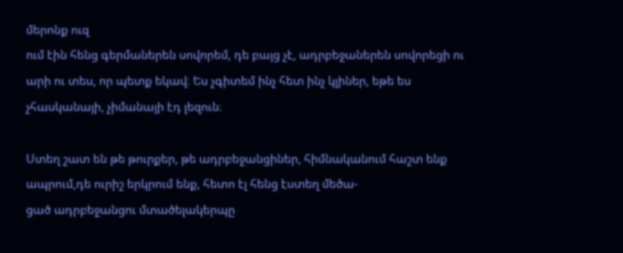մերոնք ուզ
ում էին հենց գերմաներեն սովորեմ, դե բայց չէ, ադրբեջաներեն սովորեցի ու արի ու տես, որ պետք եկավ։ Ես չգիտեմ ինչ հետ ինչ կլիներ, եթե ես չհասկանայի, չիմանայի էդ լեզուն։

Ստեղ շատ են թե թուրքեր, թե ադրբեջանցիներ, հիմնականում հաշտ ենք ապրում,դե ուրիշ երկրում ենք, հետո էլ հենց էստեղ մեծա-
ցած ադրբեջանցու մտածելակերպը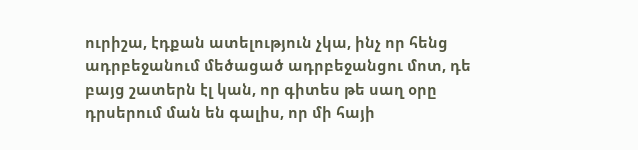ուրիշա, էդքան ատելություն չկա, ինչ որ հենց ադրբեջանում մեծացած ադրբեջանցու մոտ, դե
բայց շատերն էլ կան, որ գիտես թե սաղ օրը դրսերում ման են գալիս, որ մի հայի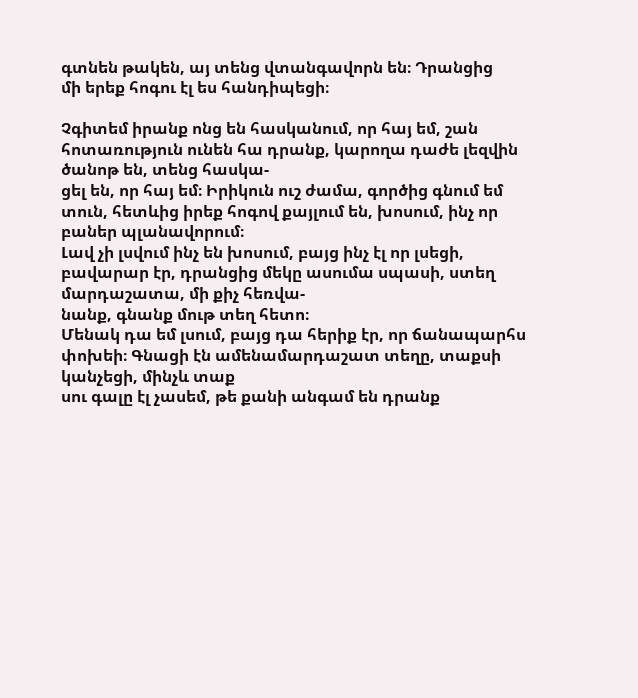գտնեն թակեն, այ տենց վտանգավորն են։ Դրանցից
մի երեք հոգու էլ ես հանդիպեցի։

Չգիտեմ իրանք ոնց են հասկանում, որ հայ եմ, շան հոտառություն ունեն հա դրանք, կարողա դաժե լեզվին ծանոթ են, տենց հասկա-
ցել են, որ հայ եմ։ Իրիկուն ուշ ժամա, գործից գնում եմ տուն, հետևից իրեք հոգով քայլում են, խոսում, ինչ որ բաներ պլանավորում։
Լավ չի լսվում ինչ են խոսում, բայց ինչ էլ որ լսեցի, բավարար էր, դրանցից մեկը ասումա սպասի, ստեղ մարդաշատա, մի քիչ հեռվա-
նանք, գնանք մութ տեղ հետո։
Մենակ դա եմ լսում, բայց դա հերիք էր, որ ճանապարհս փոխեի։ Գնացի էն ամենամարդաշատ տեղը, տաքսի կանչեցի, մինչև տաք
սու գալը էլ չասեմ, թե քանի անգամ են դրանք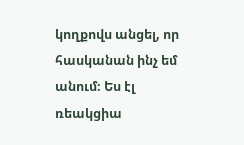կողքովս անցել, որ հասկանան ինչ եմ անում։ Ես էլ ռեակցիա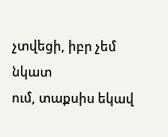չտվեցի, իբր չեմ նկատ
ում, տաքսիս եկավ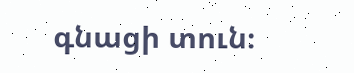գնացի տուն։